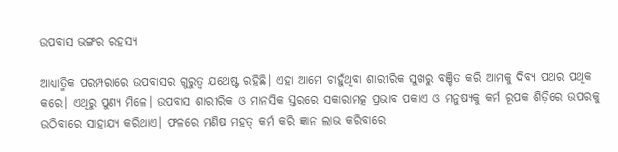ଉପବାସ ଭଙ୍ଗର ରହସ୍ୟ

ଆଧ୍ୟାତ୍ମିକ ପରମ୍ପରାରେ ଉପବାସର ଗୁରୁତ୍ୱ ଯଥେଷ୍ଟ ରହିଛି। ଏହା ଆମେ ଚାହୁଁଥିବା ଶାରୀରିକ ସୁଖରୁ ବଞ୍ଚିତ କରି ଆମକୁ ଦିବ୍ୟ ପଥର ପଥିକ କରେ। ଏଥିରୁ ପୁଣ୍ୟ ମିଳେ। ଉପବାସ ଶାରୀରିକ ଓ ମାନସିକ ସ୍ତରରେ ସକାରାମତ୍କ ପ୍ରଭାବ ପକାଏ ଓ ମନୁଷ୍ୟକୁ କର୍ମ ରୂପକ ଶିଡ଼ିରେ ଉପରକୁ ଉଠିବାରେ ସାହାଯ୍ୟ କରିଥାଏ। ଫଳରେ ମଣିଷ ମହତ୍‌ କର୍ମ କରି ଜ୍ଞାନ ଲାଭ କରିବାରେ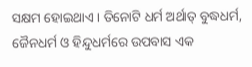ସକ୍ଷମ ହୋଇଥାଏ। ତିନୋଟି ଧର୍ମ ଅର୍ଥାତ୍‌ ବୁଦ୍ଧଧର୍ମ, ଜୈନଧର୍ମ ଓ ହିନ୍ଦୁଧର୍ମରେ ଉପବାସ ଏକ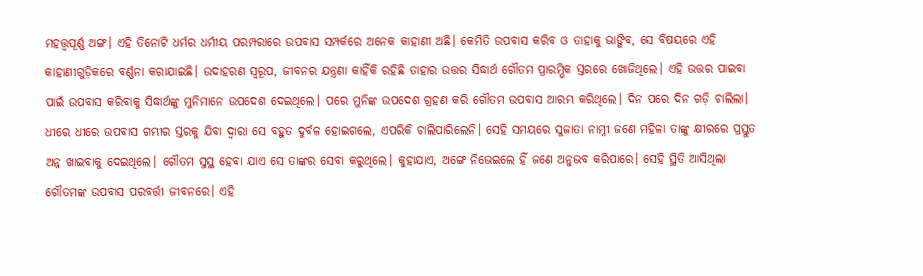ମହତ୍ତ୍ୱପୂର୍ଣ୍ଣ ଅଙ୍ଗ। ଏହି ତିନୋଟି ଧର୍ମର ଧର୍ମୀୟ ପରମ୍ପରାରେ ଉପବାସ ସମ୍ପର୍କରେ ଅନେକ କାହାଣୀ ଅଛି। କେମିତି ଉପବାସ କରିବ ଓ ତାହାକୁ ଭାଙ୍ଗିବ, ସେ ବିଷୟରେ ଏହି କାହାଣୀଗୁଡ଼ିକରେ ବର୍ଣ୍ଣନା କରାଯାଇଛି। ଉଦାହରଣ ସ୍ବରୂପ, ଜୀବନର ଯନ୍ତ୍ରଣା କାହିଁକି ରହିଛି ତାହାର ଉତ୍ତର ସିଦ୍ଧାର୍ଥ ଗୌତମ ପ୍ରାରମ୍ଭିକ ସ୍ତରରେ ଖୋଜିଥିଲେ। ଏହି ଉତ୍ତର ପାଇବା ପାଇଁ ଉପବାସ କରିବାକୁ ସିଦ୍ଧାର୍ଥଙ୍କୁ ମୁନିମାନେ ଉପଦେଶ ଦେଇଥିଲେ। ପରେ ମୁନିଙ୍କ ଉପଦେଶ ଗ୍ରହଣ କରି ଗୌତମ ଉପବାସ ଆରମ୍ଭ କରିଥିଲେ। ଦିନ ପରେ ଦିନ ଗଡ଼ି ଚାଲିଲା। ଧୀରେ ଧୀରେ ଉପବାସ ଗମ୍ଭୀର ସ୍ତରକୁ ଯିବା ଦ୍ୱାରା ସେ ବହୁତ ଦୁର୍ବଳ ହୋଇଗଲେ, ଏପରିକି ଚାଲିପାରିଲେନି। ସେହି ସମୟରେ ସୁଜାତା ନାମ୍ନୀ ଜଣେ ମହିଳା ତାଙ୍କୁ କ୍ଷୀରରେ ପ୍ରସ୍ତୁତ ଅନ୍ନ ଖାଇବାକୁ ଦେଇଥିଲେ। ଗୌତମ ସୁସ୍ଥ ହେବା ଯାଏ ସେ ତାଙ୍କର ସେବା କରୁଥିଲେ। କୁହାଯାଏ, ଅଙ୍ଗେ ନିଭେଇଲେ ହିଁ ଜଣେ ଅନୁଭବ କରିପାରେ। ସେହି ସ୍ଥିତି ଆସିଥିଲା ଗୌତମଙ୍କ ଉପବାସ ପରବର୍ତ୍ତୀ ଜୀବନରେ। ଏହି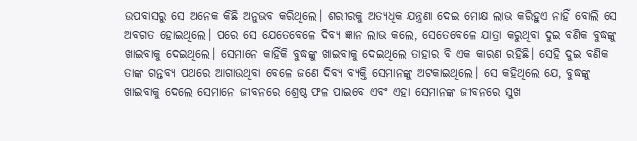ଉପବାସରୁ ସେ ଅନେକ କିଛି ଅନୁଭବ କରିଥିଲେ। ଶରୀରକୁ ଅତ୍ୟଧିକ ଯନ୍ତ୍ରଣା ଦେଇ ମୋକ୍ଷ ଲାଭ କରିହୁଏ ନାହିଁ ବୋଲି ସେ ଅବଗତ ହୋଇଥିଲେ। ପରେ ସେ ଯେତେବେଳେ ଦିବ୍ୟ ଜ୍ଞାନ ଲାଭ କଲେ, ସେତେବେଳେ ଯାତ୍ରା କରୁଥିବା ଦୁଇ ବଣିକ ବୁଦ୍ଧଙ୍କୁ ଖାଇବାକୁ ଦେଇଥିଲେ। ସେମାନେ କାହିଁକି ବୁଦ୍ଧଙ୍କୁ ଖାଇବାକୁ ଦେଇଥିଲେ ତାହାର ବି ଏକ କାରଣ ରହିଛି। ସେହି ଦୁଇ ବଣିକ ତାଙ୍କ ଗନ୍ତବ୍ୟ ପଥରେ ଆଗାଉଥିବା ବେଳେ ଜଣେ ଦିବ୍ୟ ବ୍ୟକ୍ତି ସେମାନଙ୍କୁ ଅଟକାଇଥିଲେ। ସେ କହିଥିଲେ ଯେ, ବୁଦ୍ଧଙ୍କୁ ଖାଇବାକୁ ଦେଲେ ସେମାନେ ଜୀବନରେ ଶ୍ରେଷ୍ଠ ଫଳ ପାଇବେ ଏବଂ ଏହା ସେମାନଙ୍କ ଜୀବନରେ ସୁଖ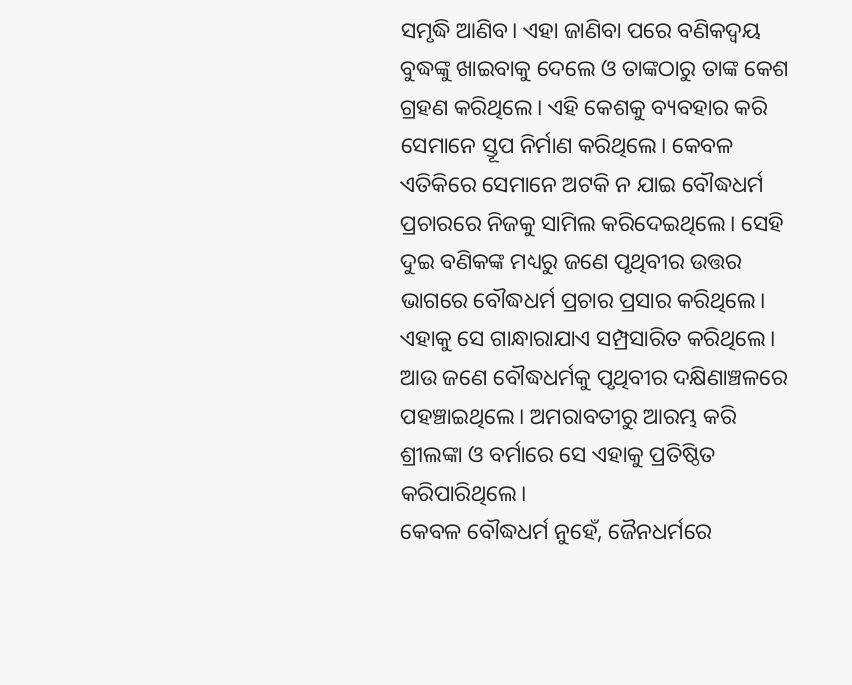ସମୃଦ୍ଧି ଆଣିବ। ଏହା ଜାଣିବା ପରେ ବଣିକଦ୍ୱୟ ବୁଦ୍ଧଙ୍କୁ ଖାଇବାକୁ ଦେଲେ ଓ ତାଙ୍କଠାରୁ ତାଙ୍କ କେଶ ଗ୍ରହଣ କରିଥିଲେ। ଏହି କେଶକୁ ବ୍ୟବହାର କରି ସେମାନେ ସ୍ତୂପ ନିର୍ମାଣ କରିଥିଲେ। କେବଳ ଏତିକିରେ ସେମାନେ ଅଟକି ନ ଯାଇ ବୌଦ୍ଧଧର୍ମ ପ୍ରଚାରରେ ନିଜକୁ ସାମିଲ କରିଦେଇଥିଲେ। ସେହି ଦୁଇ ବଣିକଙ୍କ ମଧ୍ୟରୁ ଜଣେ ପୃଥିବୀର ଉତ୍ତର ଭାଗରେ ବୌଦ୍ଧଧର୍ମ ପ୍ରଚାର ପ୍ରସାର କରିଥିଲେ। ଏହାକୁ ସେ ଗାନ୍ଧାରାଯାଏ ସମ୍ପ୍ରସାରିତ କରିଥିଲେ। ଆଉ ଜଣେ ବୌଦ୍ଧଧର୍ମକୁ ପୃଥିବୀର ଦକ୍ଷିଣାଞ୍ଚଳରେ ପହଞ୍ଚାଇଥିଲେ। ଅମରାବତୀରୁ ଆରମ୍ଭ କରି ଶ୍ରୀଲଙ୍କା ଓ ବର୍ମାରେ ସେ ଏହାକୁ ପ୍ରତିଷ୍ଠିତ କରିପାରିଥିଲେ।
କେବଳ ବୌଦ୍ଧଧର୍ମ ନୁହେଁ, ଜୈନଧର୍ମରେ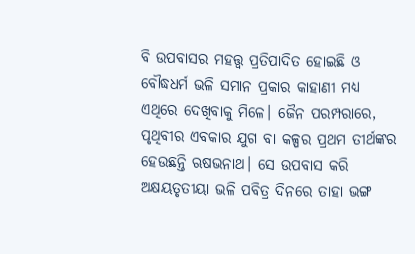ବି ଉପବାସର ମହତ୍ତ୍ୱ ପ୍ରତିପାଦିତ ହୋଇଛି ଓ ବୌଦ୍ଧଧର୍ମ ଭଳି ସମାନ ପ୍ରକାର କାହାଣୀ ମଧ୍ୟ ଏଥିରେ ଦେଖିବାକୁ ମିଳେ। ଜୈନ ପରମ୍ପରାରେ, ପୃଥିବୀର ଏବକାର ଯୁଗ ବା କଳ୍ପର ପ୍ରଥମ ତୀର୍ଥଙ୍କର ହେଉଛନ୍ତି ଋଷଭନାଥ। ସେ ଉପବାସ କରି ଅକ୍ଷୟତୃତୀୟା ଭଳି ପବିତ୍ର ଦିନରେ ତାହା ଭଙ୍ଗ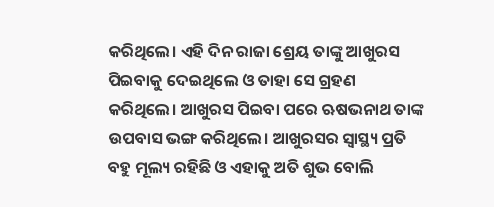କରିଥିଲେ। ଏହି ଦିନ ରାଜା ଶ୍ରେୟ ତାଙ୍କୁ ଆଖୁରସ ପିଇବାକୁ ଦେଇଥିଲେ ଓ ତାହା ସେ ଗ୍ରହଣ କରିଥିଲେ। ଆଖୁରସ ପିଇବା ପରେ ଋଷଭନାଥ ତାଙ୍କ ଉପବାସ ଭଙ୍ଗ କରିଥିଲେ। ଆଖୁରସର ସ୍ବାସ୍ଥ୍ୟ ପ୍ରତି ବହୁ ମୂଲ୍ୟ ରହିଛି ଓ ଏହାକୁ ଅତି ଶୁଭ ବୋଲି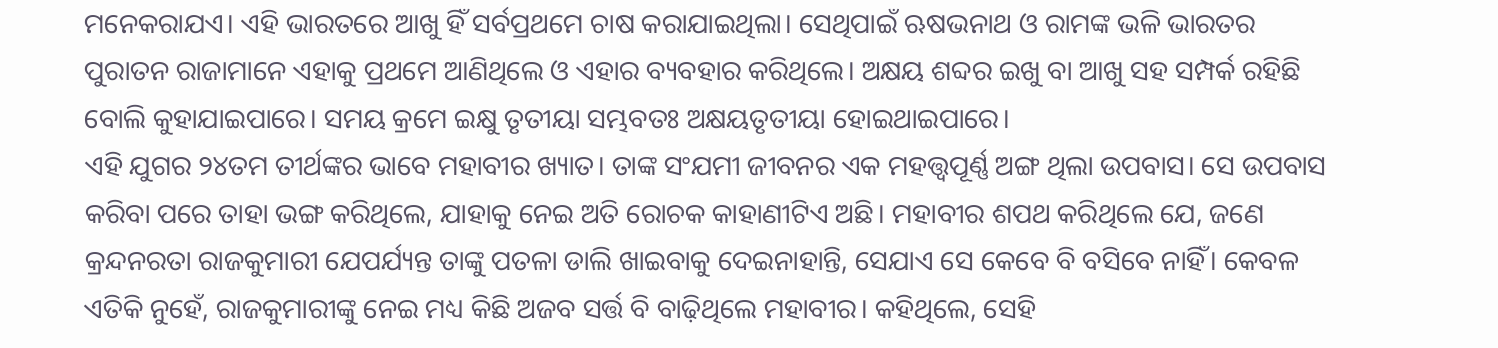ମନେକରାଯଏ। ଏହି ଭାରତରେ ଆଖୁ ହିଁ ସର୍ବପ୍ରଥମେ ଚାଷ କରାଯାଇଥିଲା। ସେଥିପାଇଁ ଋଷଭନାଥ ଓ ରାମଙ୍କ ଭଳି ଭାରତର ପୁରାତନ ରାଜାମାନେ ଏହାକୁ ପ୍ରଥମେ ଆଣିଥିଲେ ଓ ଏହାର ବ୍ୟବହାର କରିଥିଲେ। ଅକ୍ଷୟ ଶବ୍ଦର ଇଖୁ ବା ଆଖୁ ସହ ସମ୍ପର୍କ ରହିଛି ବୋଲି କୁହାଯାଇପାରେ। ସମୟ କ୍ରମେ ଇକ୍ଷୁ ତୃତୀୟା ସମ୍ଭବତଃ ଅକ୍ଷୟତୃତୀୟା ହୋଇଥାଇପାରେ।
ଏହି ଯୁଗର ୨୪ତମ ତୀର୍ଥଙ୍କର ଭାବେ ମହାବୀର ଖ୍ୟାତ। ତାଙ୍କ ସଂଯମୀ ଜୀବନର ଏକ ମହତ୍ତ୍ୱପୂର୍ଣ୍ଣ ଅଙ୍ଗ ଥିଲା ଉପବାସ। ସେ ଉପବାସ କରିବା ପରେ ତାହା ଭଙ୍ଗ କରିଥିଲେ, ଯାହାକୁ ନେଇ ଅତି ରୋଚକ କାହାଣୀଟିଏ ଅଛି। ମହାବୀର ଶପଥ କରିଥିଲେ ଯେ, ଜଣେ କ୍ରନ୍ଦନରତା ରାଜକୁମାରୀ ଯେପର୍ଯ୍ୟନ୍ତ ତାଙ୍କୁ ପତଳା ଡାଲି ଖାଇବାକୁ ଦେଇନାହାନ୍ତି, ସେଯାଏ ସେ କେବେ ବି ବସିବେ ନାହିଁ। କେବଳ ଏତିକି ନୁହେଁ, ରାଜକୁମାରୀଙ୍କୁ ନେଇ ମଧ୍ୟ କିଛି ଅଜବ ସର୍ତ୍ତ ବି ବାଢ଼ିଥିଲେ ମହାବୀର। କହିଥିଲେ, ସେହି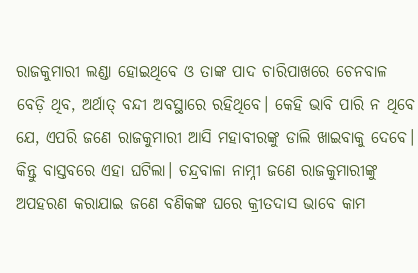ରାଜକୁମାରୀ ଲଣ୍ଡା ହୋଇଥିବେ ଓ ତାଙ୍କ ପାଦ ଚାରିପାଖରେ ଚେନବାଳ ବେଡ଼ି ଥିବ, ଅର୍ଥାତ୍‌ ବନ୍ଦୀ ଅବସ୍ଥାରେ ରହିଥିବେ। କେହି ଭାବି ପାରି ନ ଥିବେ ଯେ, ଏପରି ଜଣେ ରାଜକୁମାରୀ ଆସି ମହାବୀରଙ୍କୁ ଡାଲି ଖାଇବାକୁ ଦେବେ। କିନ୍ତୁ ବାସ୍ତବରେ ଏହା ଘଟିଲା। ଚନ୍ଦ୍ରବାଳା ନାମ୍ନୀ ଜଣେ ରାଜକୁମାରୀଙ୍କୁ ଅପହରଣ କରାଯାଇ ଜଣେ ବଣିକଙ୍କ ଘରେ କ୍ରୀତଦାସ ଭାବେ କାମ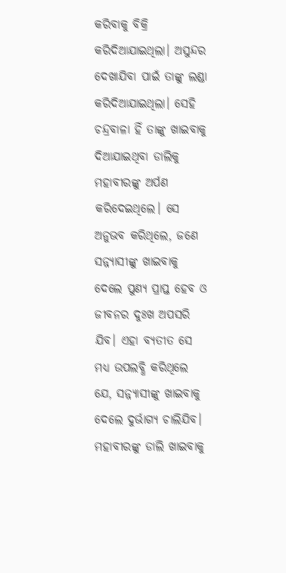କରିବାକୁ ବିକ୍ରି କରିଦିଆଯାଇଥିଲା। ଅସୁନ୍ଦର ଦେଖାଯିବା ପାଇଁ ତାଙ୍କୁ ଲଣ୍ଡା କରିଦିଆଯାଇଥିଲା। ସେହି ଚନ୍ଦ୍ରବାଳା ହିଁ ତାଙ୍କୁ ଖାଇବାକୁ ଦିଆଯାଇଥିବା ଡାଲିକୁ ମହାବୀରଙ୍କୁ ଅର୍ପଣ କରିଦେଇଥିଲେ। ସେ ଅନୁଭବ କରିଥିଲେ, ଜଣେ ସନ୍ନ୍ୟାସୀଙ୍କୁ ଖାଇବାକୁ ଦେଲେ ପୁଣ୍ୟ ପ୍ରାପ୍ତ ହେବ ଓ ଜୀବନର ଦୁଃଖ ଅପସରି ଯିବ। ଏହା ବ୍ୟତୀତ ସେ ମଧ୍ୟ ଉପଲବ୍ଧି କରିଥିଲେ ଯେ, ସନ୍ନ୍ୟାସୀଙ୍କୁ ଖାଇବାକୁ ଦେଲେ ଦୁର୍ଭାଗ୍ୟ ଚାଲିଯିବ। ମହାବୀରଙ୍କୁ ଡାଲି ଖାଇବାକୁ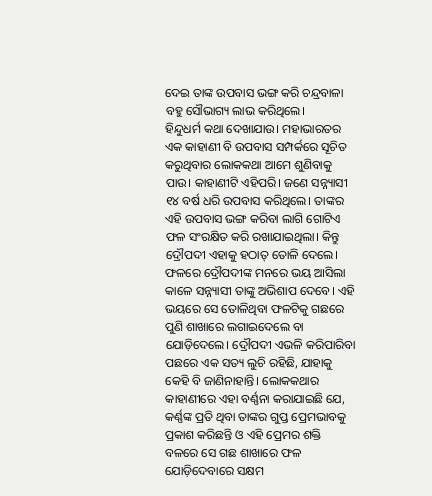ଦେଇ ତାଙ୍କ ଉପବାସ ଭଙ୍ଗ କରି ଚନ୍ଦ୍ରବାଳା ବହୁ ସୌଭାଗ୍ୟ ଲାଭ କରିଥିଲେ।
ହିନ୍ଦୁଧର୍ମ କଥା ଦେଖାଯାଉ। ମହାଭାରତର ଏକ କାହାଣୀ ବି ଉପବାସ ସମ୍ପର୍କରେ ସୂଚିତ କରୁଥିବାର ଲୋକକଥା ଆମେ ଶୁଣିବାକୁ ପାଉ। କାହାଣୀଟି ଏହିପରି। ଜଣେ ସନ୍ନ୍ୟାସୀ ୧୪ ବର୍ଷ ଧରି ଉପବାସ କରିଥିଲେ। ତାଙ୍କର ଏହି ଉପବାସ ଭଙ୍ଗ କରିବା ଲାଗି ଗୋଟିଏ ଫଳ ସଂରକ୍ଷିତ କରି ରଖାଯାଇଥିଲା। କିନ୍ତୁ ଦ୍ରୌପଦୀ ଏହାକୁ ହଠାତ୍‌ ତୋଳି ଦେଲେ। ଫଳରେ ଦ୍ରୌପଦୀଙ୍କ ମନରେ ଭୟ ଆସିଲା କାଳେ ସନ୍ନ୍ୟାସୀ ତାଙ୍କୁ ଅଭିଶାପ ଦେବେ। ଏହି ଭୟରେ ସେ ତୋଳିଥିବା ଫଳଟିକୁ ଗଛରେ ପୁଣି ଶାଖାରେ ଲଗାଇଦେଲେ ବା ଯୋଡ଼ିଦେଲେ। ଦ୍ରୌପଦୀ ଏଭଳି କରିପାରିବା ପଛରେ ଏକ ସତ୍ୟ ଲୁଚି ରହିଛି, ଯାହାକୁ କେହି ବି ଜାଣିନାହାନ୍ତି। ଲୋକକଥାର କାହାଣୀରେ ଏହା ବର୍ଣ୍ଣନା କରାଯାଇଛି ଯେ, କର୍ଣ୍ଣଙ୍କ ପ୍ରତି ଥିବା ତାଙ୍କର ଗୁପ୍ତ ପ୍ରେମଭାବକୁ ପ୍ରକାଶ କରିଛନ୍ତି ଓ ଏହି ପ୍ରେମର ଶକ୍ତି ବଳରେ ସେ ଗଛ ଶାଖାରେ ଫଳ ଯୋଡ଼ିଦେବାରେ ସକ୍ଷମ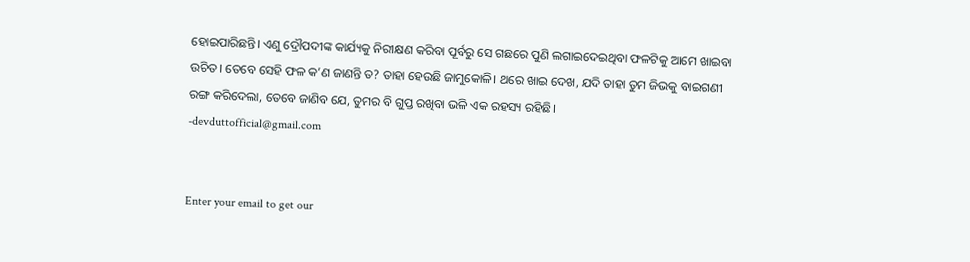ହୋଇପାରିଛନ୍ତି। ଏଣୁ ଦ୍ରୌପଦୀଙ୍କ କାର୍ଯ୍ୟକୁ ନିରୀକ୍ଷଣ କରିବା ପୂର୍ବରୁ ସେ ଗଛରେ ପୁଣି ଲଗାଇଦେଇଥିବା ଫଳଟିକୁ ଆମେ ଖାଇବା ଉଚିତ। ତେବେ ସେହି ଫଳ କ’ଣ ଜାଣନ୍ତି ତ? ତାହା ହେଉଛି ଜାମୁକୋଳି। ଥରେ ଖାଇ ଦେଖ, ଯଦି ତାହା ତୁମ ଜିଭକୁ ବାଇଗଣୀ ରଙ୍ଗ କରିଦେଲା, ତେବେ ଜାଣିବ ଯେ, ତୁମର ବି ଗୁପ୍ତ ରଖିବା ଭଳି ଏକ ରହସ୍ୟ ରହିଛି।
-devduttofficial@gmail.com


Enter your email to get our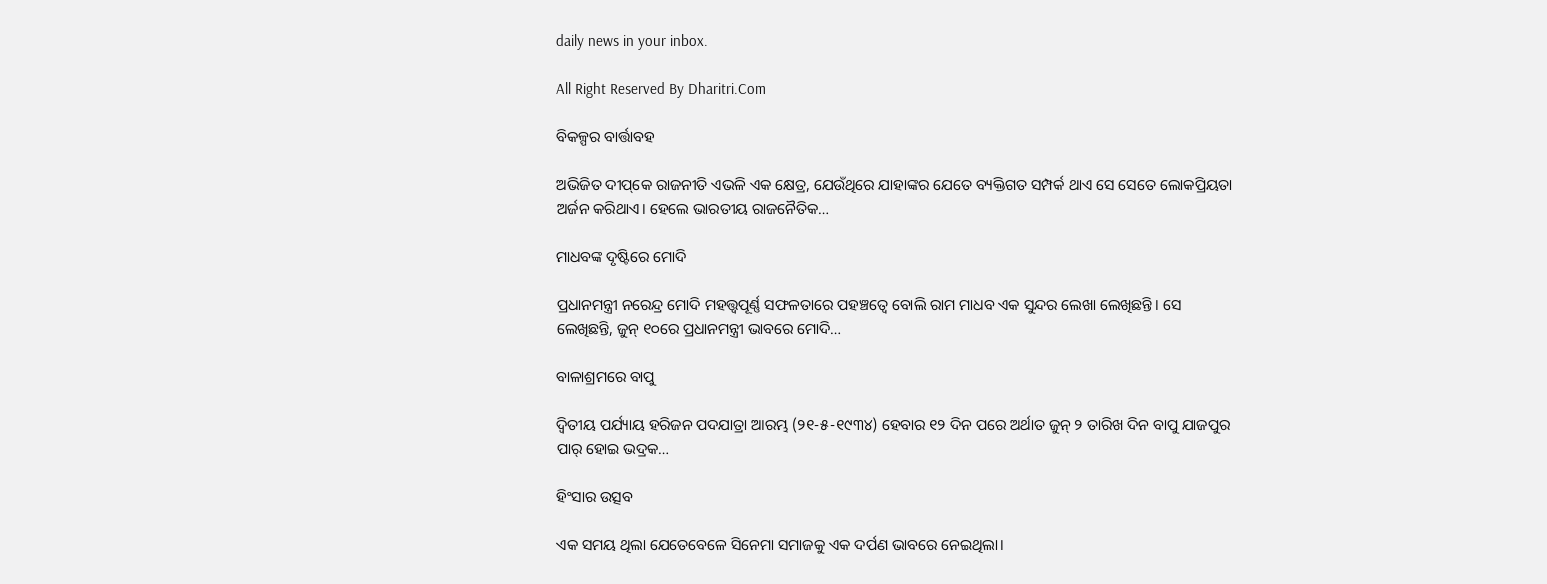daily news in your inbox.

All Right Reserved By Dharitri.Com

ବିକଳ୍ପର ବାର୍ତ୍ତାବହ

ଅଭିଜିତ ଦୀପ୍‌କେ ରାଜନୀତି ଏଭଳି ଏକ କ୍ଷେତ୍ର, ଯେଉଁଥିରେ ଯାହାଙ୍କର ଯେତେ ବ୍ୟକ୍ତିଗତ ସମ୍ପର୍କ ଥାଏ ସେ ସେତେ ଲୋକପ୍ରିୟତା ଅର୍ଜନ କରିଥାଏ। ହେଲେ ଭାରତୀୟ ରାଜନୈତିକ…

ମାଧବଙ୍କ ଦୃଷ୍ଟିରେ ମୋଦି

ପ୍ରଧାନମନ୍ତ୍ରୀ ନରେନ୍ଦ୍ର ମୋଦି ମହତ୍ତ୍ୱପୂର୍ଣ୍ଣ ସଫଳତାରେ ପହଞ୍ଚତ୍ୱେ ବୋଲି ରାମ ମାଧବ ଏକ ସୁନ୍ଦର ଲେଖା ଲେଖିଛନ୍ତି। ସେ ଲେଖିଛନ୍ତି, ଜୁନ୍‌ ୧୦ରେ ପ୍ରଧାନମନ୍ତ୍ରୀ ଭାବରେ ମୋଦି…

ବାଳାଶ୍ରମରେ ବାପୁ

ଦ୍ବିତୀୟ ପର୍ଯ୍ୟାୟ ହରିଜନ ପଦଯାତ୍ରା ଆରମ୍ଭ (୨୧-୫-୧୯୩୪) ହେବାର ୧୨ ଦିନ ପରେ ଅର୍ଥାତ ଜୁନ୍‌ ୨ ତାରିଖ ଦିନ ବାପୁ ଯାଜପୁର ପାର୍‌ ହୋଇ ଭଦ୍ରକ…

ହିଂସାର ଉତ୍ସବ

ଏକ ସମୟ ଥିଲା ଯେତେବେଳେ ସିନେମା ସମାଜକୁ ଏକ ଦର୍ପଣ ଭାବରେ ନେଇଥିଲା।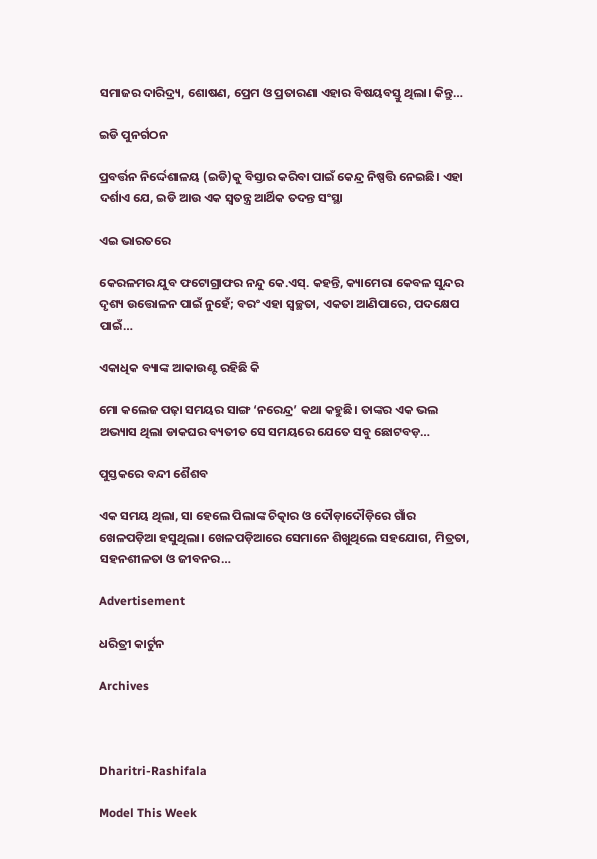ସମାଜର ଦାରିଦ୍ର୍ୟ, ଶୋଷଣ, ପ୍ରେମ ଓ ପ୍ରତାରଣା ଏହାର ବିଷୟବସ୍ତୁ ଥିଲା। କିନ୍ତୁ…

ଇଡି ପୁନର୍ଗଠନ

ପ୍ରବର୍ତ୍ତନ ନିର୍ଦ୍ଦେଶାଳୟ (ଇଡି)କୁ ବିସ୍ତାର କରିବା ପାଇଁ କେନ୍ଦ୍ର ନିଷ୍ପତ୍ତି ନେଇଛି। ଏହା ଦର୍ଶାଏ ଯେ, ଇଡି ଆଉ ଏକ ସ୍ବତନ୍ତ୍ର ଆର୍ଥିକ ତଦନ୍ତ ସଂସ୍ଥା

ଏଇ ଭାରତରେ

କେରଳମର ଯୁବ ଫଟୋଗ୍ରାଫର ନନ୍ଦୁ କେ.ଏସ୍‌. କହନ୍ତି, କ୍ୟାମେରା କେବଳ ସୁନ୍ଦର ଦୃଶ୍ୟ ଉତ୍ତୋଳନ ପାଇଁ ନୁହେଁ; ବରଂ ଏହା ସ୍ବଚ୍ଛତା, ଏକତା ଆଣିପାରେ, ପଦକ୍ଷେପ ପାଇଁ…

ଏକାଧିକ ବ୍ୟାଙ୍କ ଆକାଉଣ୍ଟ ରହିଛି କି

ମୋ କଲେଜ ପଢ଼ା ସମୟର ସାଙ୍ଗ ‘ନରେନ୍ଦ୍ର’ କଥା କହୁଛି। ତାଙ୍କର ଏକ ଭଲ ଅଭ୍ୟାସ ଥିଲା ଡାକଘର ବ୍ୟତୀତ ସେ ସମୟରେ ଯେତେ ସବୁ ଛୋଟବଡ଼…

ପୁସ୍ତକରେ ବନ୍ଦୀ ଶୈଶବ

ଏକ ସମୟ ଥିଲା, ସା ହେଲେ ପିଲାଙ୍କ ଚିତ୍କାର ଓ ଦୌଡ଼ାଦୌଡ଼ିରେ ଗାଁର ଖେଳପଡ଼ିଆ ହସୁଥିଲା। ଖେଳପଡ଼ିଆରେ ସେମାନେ ଶିଖୁଥିଲେ ସହଯୋଗ, ମିତ୍ରତା, ସହନଶୀଳତା ଓ ଜୀବନର…

Advertisement

ଧରିତ୍ରୀ କାର୍ଟୁନ

Archives



Dharitri-Rashifala

Model This Week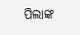ପିଲାଙ୍କ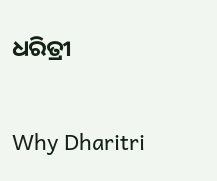ଧରିତ୍ରୀ

Why Dharitri